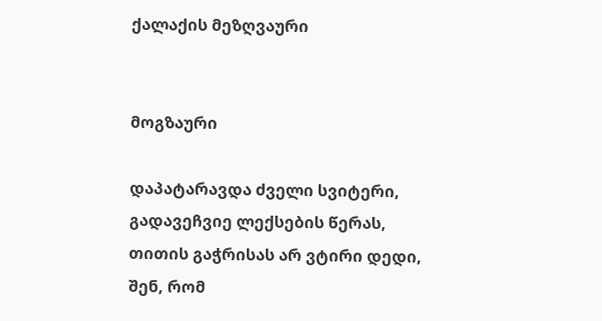ქალაქის მეზღვაური


მოგზაური

დაპატარავდა ძველი სვიტერი,
გადავეჩვიე ლექსების წერას,
თითის გაჭრისას არ ვტირი დედი,
შენ, რომ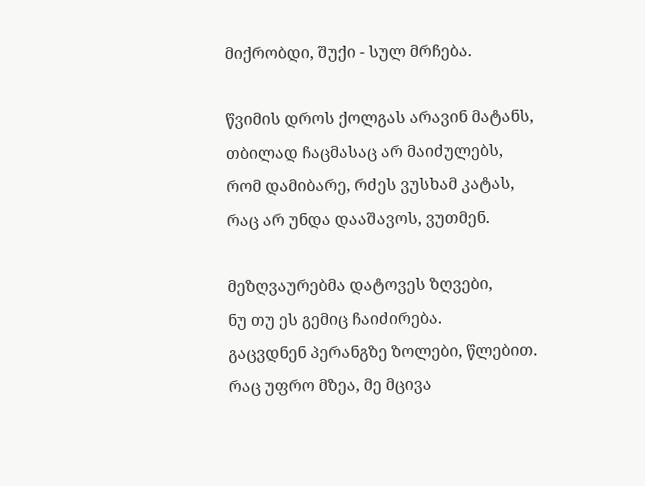მიქრობდი, შუქი - სულ მრჩება.

წვიმის დროს ქოლგას არავინ მატანს,
თბილად ჩაცმასაც არ მაიძულებს,
რომ დამიბარე, რძეს ვუსხამ კატას,
რაც არ უნდა დააშავოს, ვუთმენ.

მეზღვაურებმა დატოვეს ზღვები,
ნუ თუ ეს გემიც ჩაიძირება.
გაცვდნენ პერანგზე ზოლები, წლებით.
რაც უფრო მზეა, მე მცივა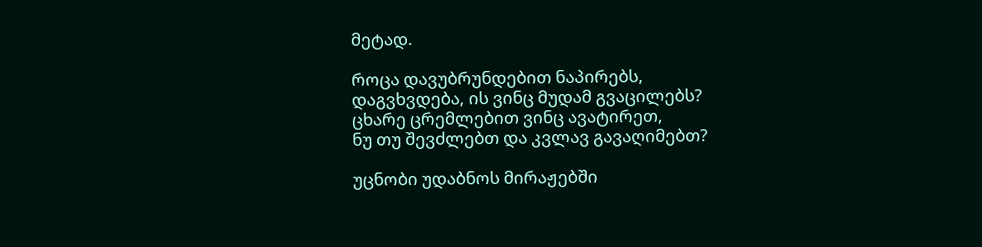მეტად.

როცა დავუბრუნდებით ნაპირებს,
დაგვხვდება, ის ვინც მუდამ გვაცილებს?
ცხარე ცრემლებით ვინც ავატირეთ,
ნუ თუ შევძლებთ და კვლავ გავაღიმებთ?

უცნობი უდაბნოს მირაჟებში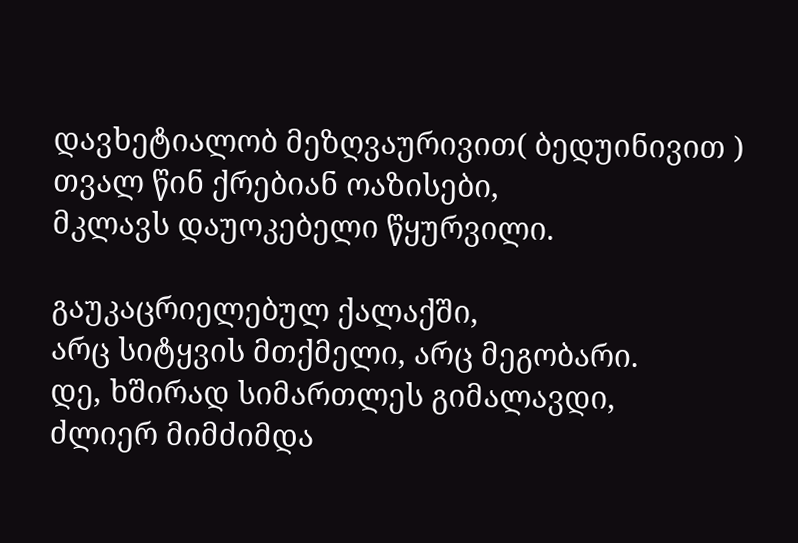დავხეტიალობ მეზღვაურივით( ბედუინივით )
თვალ წინ ქრებიან ოაზისები,
მკლავს დაუოკებელი წყურვილი.

გაუკაცრიელებულ ქალაქში,
არც სიტყვის მთქმელი, არც მეგობარი.
დე, ხშირად სიმართლეს გიმალავდი,
ძლიერ მიმძიმდა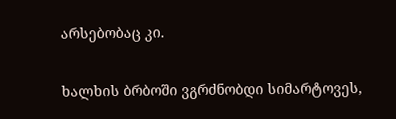არსებობაც კი.

ხალხის ბრბოში ვგრძნობდი სიმარტოვეს,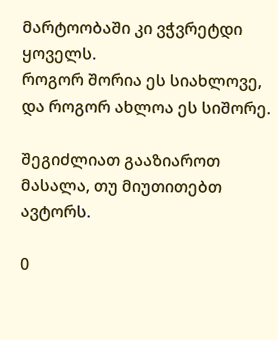მარტოობაში კი ვჭვრეტდი ყოველს.
როგორ შორია ეს სიახლოვე,
და როგორ ახლოა ეს სიშორე.

შეგიძლიათ გააზიაროთ მასალა, თუ მიუთითებთ ავტორს.

0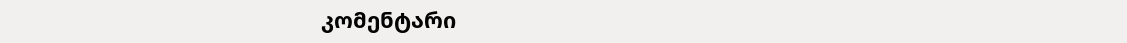კომენტარი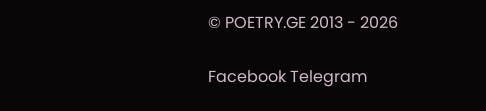© POETRY.GE 2013 - 2026

Facebook Telegram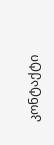კონტაქტი